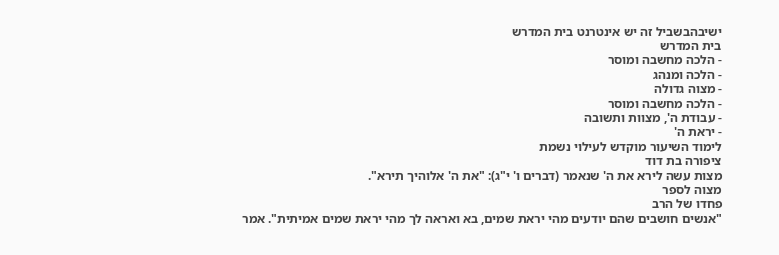ישיבהבשביל זה יש אינטרנט בית המדרש
בית המדרש
- הלכה מחשבה ומוסר
- הלכה ומנהג
- מצוה גדולה
- הלכה מחשבה ומוסר
- עבודת ה', מצוות ותשובה
- יראת ה'
לימוד השיעור מוקדש לעילוי נשמת
ציפורה בת דוד
מצות עשה לירא את ה' שנאמר (דברים ו' י"ג): "את ה' אלוהיך תירא".
מצוה לספר
פחדו של הרב
"אנשים חושבים שהם יודעים מהי יראת שמים, בא ואראה לך מהי יראת שמים אמיתית". אמר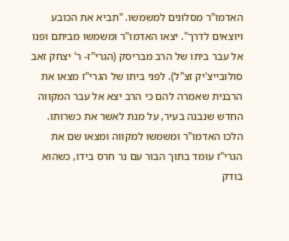האדמו"ר מסלונים למשמשו. "תביא את הכובע ויוצאים לדרך". יצאו האדמו"ר ומשמשו מביתם ופנו אל עבר ביתו של הרב מבריסק (הגרי"ז- ר' יצחק זאב סולובייצ'יק זצ"ל). לפני ביתו של הגרי"ז מצאו את הרבנית שאמרה להם כי הרב יצא אל עבר המקווה החדש שנבנה בעיר, על מנת לאשר את כשרותו. הלכו האדמו"ר ומשמשו למקווה ומצאו שם את הגרי"ז עומד בתוך הבור עם נר חרס בידו, כשהוא בודק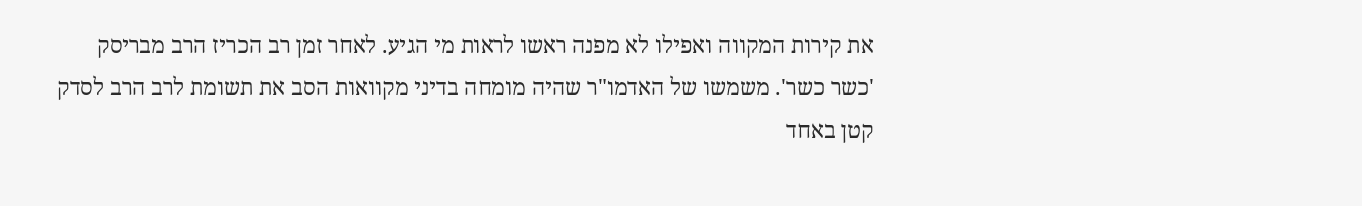את קירות המקווה ואפילו לא מפנה ראשו לראות מי הגיע. לאחר זמן רב הכריז הרב מבריסק 'כשר כשר'. משמשו של האדמו"ר שהיה מומחה בדיני מקוואות הסב את תשומת לרב הרב לסדק קטן באחד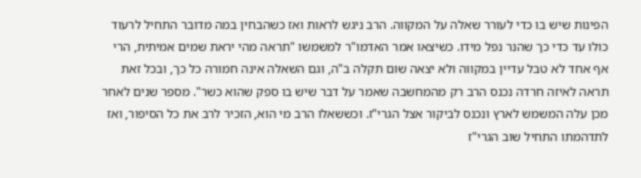הפינות שיש בו כדי לעורר שאלה על המקווה. הרב ניגש לראות ואז כשהבחין במה מדובר התחיל לרעוד כולו עד כדי כך שהנר נפל מידו. כשיצאו אמר האדמו"ר למשמשו "תראה מהי יראת שמים אמיתית, הרי אף אחד לא טבל עדיין במקווה ולא יצאה שום תקלה ב"ה, וגם השאלה אינה חמורה כל כך, ובכל זאת תראה לאיזה חרדה נכנס הרב רק מהמחשבה שאמר על דבר שיש בו ספק שהוא כשר". מספר שנים לאחר מכן עלה המשמש לארץ ונכנס לביקור אצל הגרי"ז. וכששאלו הרב מי הוא, הזכיר לרב את כל הסיפור, ואז לתדהמתו התחיל שוב הגרי"ז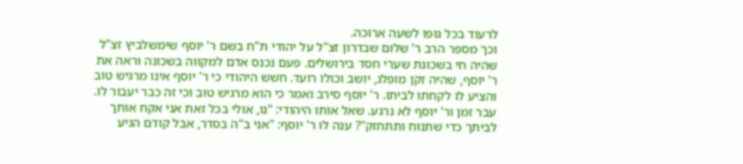לרעוד בכל גופו לשעה ארוכה.
וכך מספר הרב ר' שלום שבדרון זצ"ל על יהודי ת"ח בשם ר' יוסף שימשלביץ זצ"ל שהיה חי בשכונת שערי חסד בירושלים. פעם נכנס אדם למקווה בשכונה וראה את ר' יוסף, שהיה זקן מופלג, יושב וכולו רועד. חשש היהודי כי ר' יוסף אינו מרגיש טוב והציע לו לקחתו לביתו. ר' יוסף סירב ואמר כי הוא מרגיש טוב וכי זה כבר יעבור לו. עבר זמן ור' יוסף לא נרגע. שאל אותו היהודי: "נו, אולי בכל זאת אני אקח אותך לביתך כדי שתנוח ותתחזק"? ענה לו ר' יוסף: "אני ב"ה בסדר, אבל קודם הגיע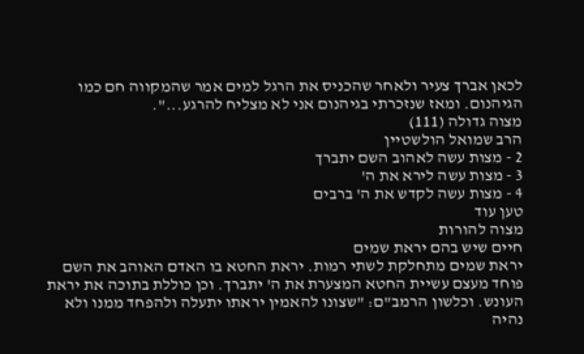לכאן אברך צעיר ולאחר שהכניס את הרגל למים אמר שהמקווה חם כמו הגיהנום. ומאז שנזכרתי בגיהנום אני לא מצליח להרגע...".
מצוה גדולה (111)
הרב שמואל הולשטיין
2 - מצות עשה לאהוב השם יתברך
3 - מצות עשה לירא את ה'
4 - מצות עשה לקדש את ה' ברבים
טען עוד
מצוה להורות
חיים שיש בהם יראת שמים
יראת שמים מתחלקת לשתי רמות. יראת החטא בו האדם האוהב את השם פוחד מעצם עשיית החטא המצערת את ה' יתברך. וכן כוללת בתוכה את יראת העונש. וכלשון הרמב"ם: "שצונו להאמין יראתו יתעלה ולהפחד ממנו ולא נהיה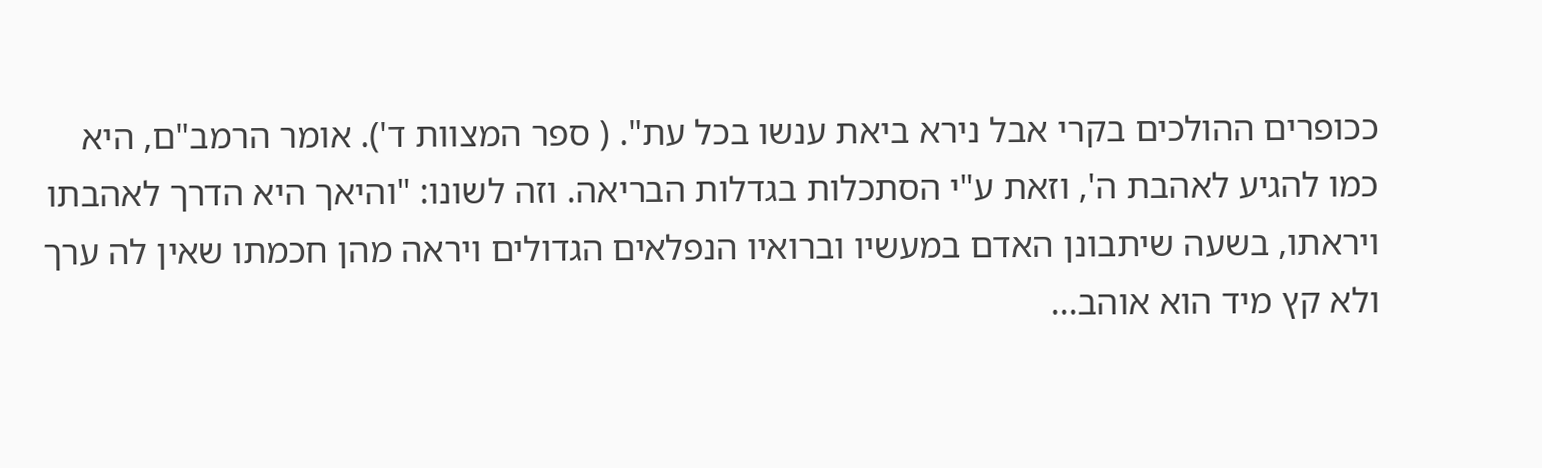ככופרים ההולכים בקרי אבל נירא ביאת ענשו בכל עת". ( ספר המצוות ד'). אומר הרמב"ם, היא כמו להגיע לאהבת ה', וזאת ע"י הסתכלות בגדלות הבריאה. וזה לשונו: "והיאך היא הדרך לאהבתו ויראתו, בשעה שיתבונן האדם במעשיו וברואיו הנפלאים הגדולים ויראה מהן חכמתו שאין לה ערך ולא קץ מיד הוא אוהב...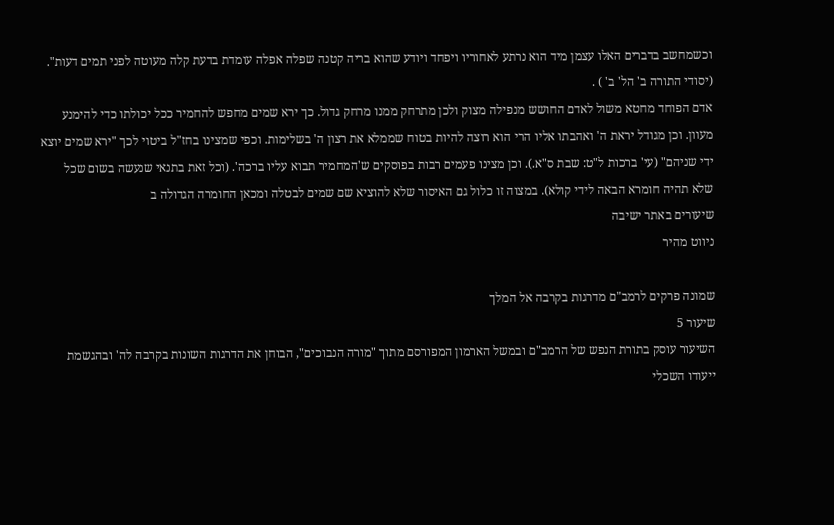וכשמחשב בדברים האלו עצמן מיד הוא נרתע לאחוריו ויפחד ויודע שהוא בריה קטנה שפלה אפלה עומדת בדעת קלה מעוטה לפני תמים דעות". (יסודי התורה ב' הל' ב' ) .
אדם הפוחד מחטא משול לאדם החושש מנפילה מצוק ולכן מתרחק ממנו מרחק גדול. כך ירא שמים מחפש להחמיר ככל יכולתו כדי להימנע מעוון. וכן מגודל יראת ה' ואהבתו אליו הרי הוא רוצה להיות בטוח שממלא את רצון ה' בשלימות. וכפי שמצינו בחז"ל ביטוי לכך "ירא שמים יוצא ידי שניהם" (עי' ברכות ל"ט: שבת ס"א.). וכן מצינו פעמים רבות בפוסקים ש'המחמיר תבוא עליו ברכה'. (וכל זאת בתנאי שנעשה בשום שכל שלא תהיה חומרא הבאה לידי קולא). במצוה זו כלול גם האיסור שלא להוציא שם שמים לבטלה ומכאן החומרה הגדולה ב
שיעורים באתר ישיבה
ניווט מהיר

שמונה פרקים לרמב"ם מדרגות בקרבה אל המלך
שיעור 5
השיעור עוסק בתורת הנפש של הרמב"ם ובמשל הארמון המפורסם מתוך "מורה הנבוכים", הבוחן את הדרגות השונות בקרבה לה' ובהגשמת ייעודו השכלי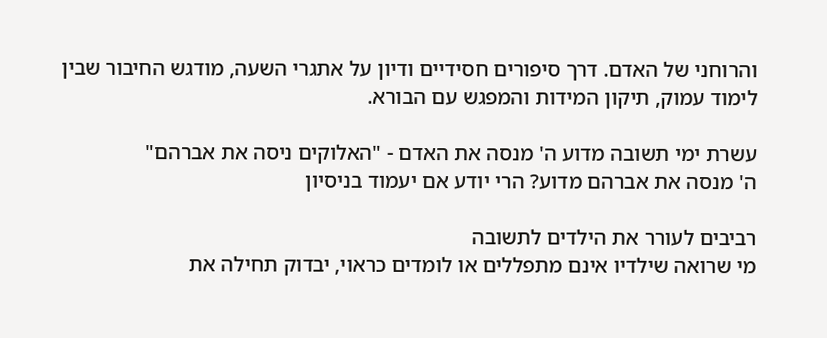והרוחני של האדם. דרך סיפורים חסידיים ודיון על אתגרי השעה, מודגש החיבור שבין לימוד עמוק, תיקון המידות והמפגש עם הבורא.

עשרת ימי תשובה מדוע ה' מנסה את האדם - "האלוקים ניסה את אברהם"
ה' מנסה את אברהם מדוע? הרי יודע אם יעמוד בניסיון

רביבים לעורר את הילדים לתשובה
מי שרואה שילדיו אינם מתפללים או לומדים כראוי, יבדוק תחילה את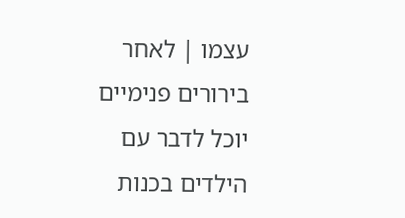עצמו | לאחר בירורים פנימיים יוכל לדבר עם הילדים בכנות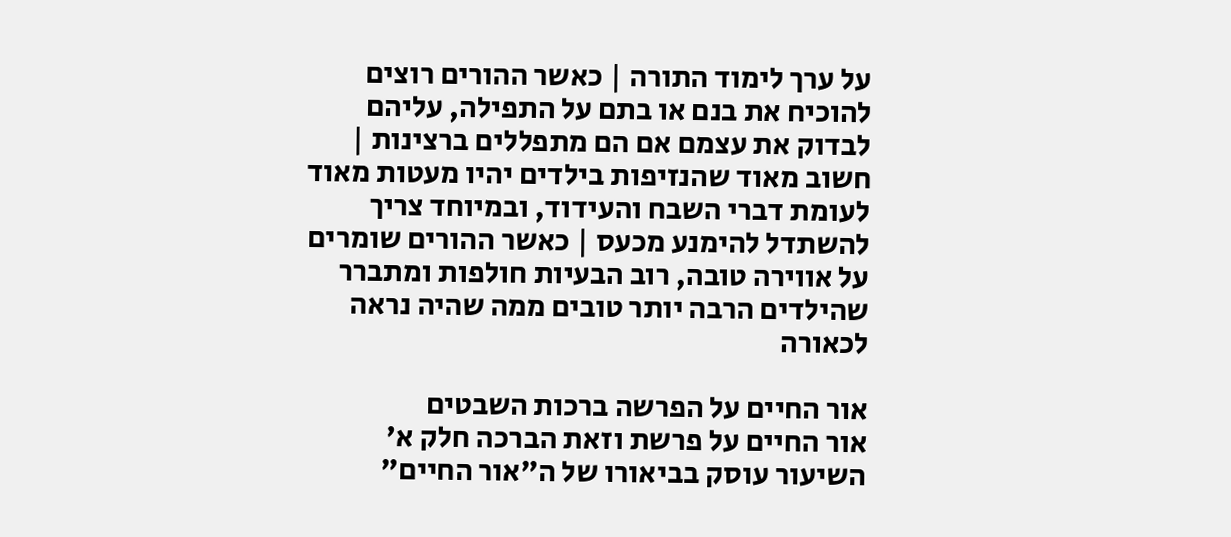על ערך לימוד התורה | כאשר ההורים רוצים להוכיח את בנם או בתם על התפילה, עליהם לבדוק את עצמם אם הם מתפללים ברצינות | חשוב מאוד שהנזיפות בילדים יהיו מעטות מאוד לעומת דברי השבח והעידוד, ובמיוחד צריך להשתדל להימנע מכעס | כאשר ההורים שומרים על אווירה טובה, רוב הבעיות חולפות ומתברר שהילדים הרבה יותר טובים ממה שהיה נראה לכאורה

אור החיים על הפרשה ברכות השבטים
אור החיים על פרשת וזאת הברכה חלק א'
השיעור עוסק בביאורו של ה"אור החיים"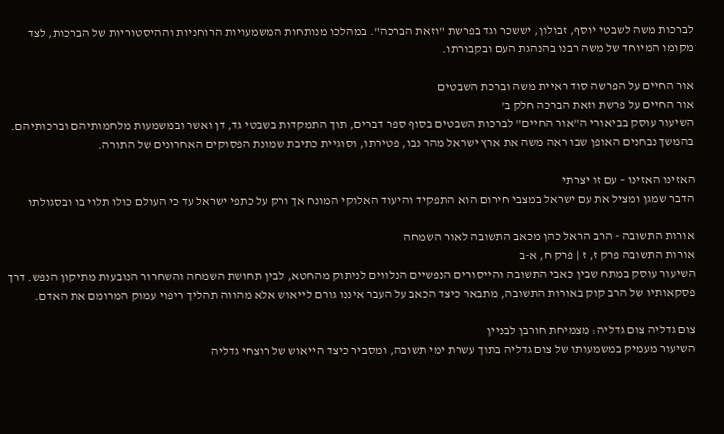לברכות משה לשבטי יוסף, זבולון, יששכר וגד בפרשת "וזאת הברכה". במהלכו מנותחות המשמעויות הרוחניות וההיסטוריות של הברכות, לצד מקומו המיוחד של משה רבנו בהנהגת העם ובקבורתו.

אור החיים על הפרשה סוד ראיית משה וברכת השבטים
אור החיים על פרשת וזאת הברכה חלק ב'
השיעור עוסק בביאורי ה"אור החיים" לברכות השבטים בסוף ספר דברים, תוך התמקדות בשבטי גד, דן ואשר ובמשמעות מלחמותיהם וברכותיהם. בהמשך נבחנים האופן שבו ראה משה את ארץ ישראל מהר נבו, פטירתו, וסוגיית כתיבת שמונת הפסוקים האחרונים של התורה.

האזינו האזינו – עם זו יצרתי
הדבר שמגן ומציל את עם ישראל במצבי חירום הוא התפקיד והיעוד האלוקי המונח אך ורק על כתפי ישראל עד כי העולם כולו תלוי בו ובסגולתו

אורות התשובה - הרב הראל כהן מכאב התשובה לאור השמחה
אורות התשובה פרק ז, ז | פרק ח, א-ב
השיעור עוסק במתח שבין כאבי התשובה והייסורים הנפשיים הנלווים לניתוק מהחטא, לבין תחושת השמחה והשחרור הנובעות מתיקון הנפש. דרך פסקאותיו של הרב קוק באורות התשובה, מתבאר כיצד הכאב על העבר איננו גורם לייאוש אלא מהווה תהליך ריפוי עמוק המרומם את האדם.

צום גדליה צום גדליה: מצמיחת חורבן לבניין
השיעור מעמיק במשמעותו של צום גדליה בתוך עשרת ימי תשובה, ומסביר כיצד הייאוש של רוצחי גדליה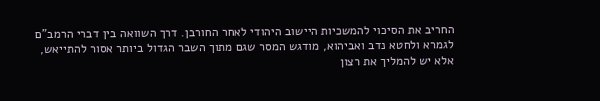החריב את הסיכוי להמשכיות היישוב היהודי לאחר החורבן. דרך השוואה בין דברי הרמב"ם לגמרא ולחטא נדב ואביהוא, מודגש המסר שגם מתוך השבר הגדול ביותר אסור להתייאש, אלא יש להמליך את רצון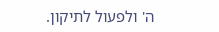ה' ולפעול לתיקון.